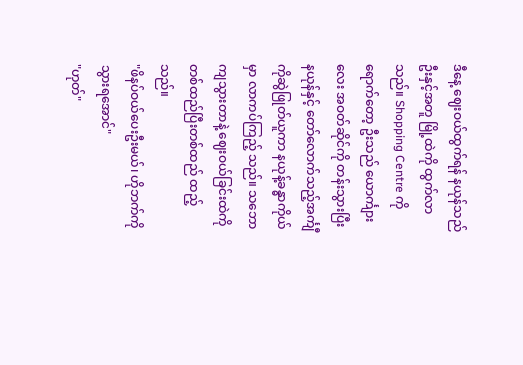ဒီနေ့ ဈေးဝယ်ထွက်ရန် နယုန်သည် ဦးနှင့်အတူ မြို့ထဲကို ထွက်လာသည်။ Shopping Centre ကို ရောက်တော့ ဦးသည် ယောင်္ကျားလေး အဝတ်ဆိုင်ကို တန်းသွားပြီး နယုန်နှင့် တော်လောက်သည့်အင်္ကျီကိုဆွဲဖြုတ်ယူကာ နယုန့်ခန္ဓာကိုယ်မှာ လာကပ်ကြည့် သည်။ သဘောကျသွားတာနဲ့ ဈေးဝယ်ခြင်းထဲကို တစ်ထည်ပြီးတစ်ထည် ထည့်သည်။
"ဖိနပ်ဝယ်ပေးဦးမယ်၊ ဟိုဘက်ကို သွားရအောင်"
"ဟုတ်"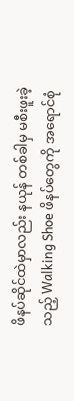ဖိနပ်ဆိုင်ထဲမှာလည်း နယုန် တစ်ခါမှ မစီးဖူးခဲ့သည့် Walking Shoe ဖိနပ်တွေကို အရောင်စုံ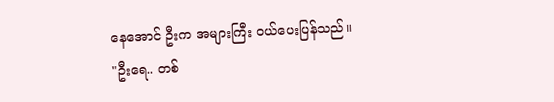နေအောင် ဦးက အများကြီး ဝယ်ပေးပြန်သည်။
"ဦးရေ.. တစ်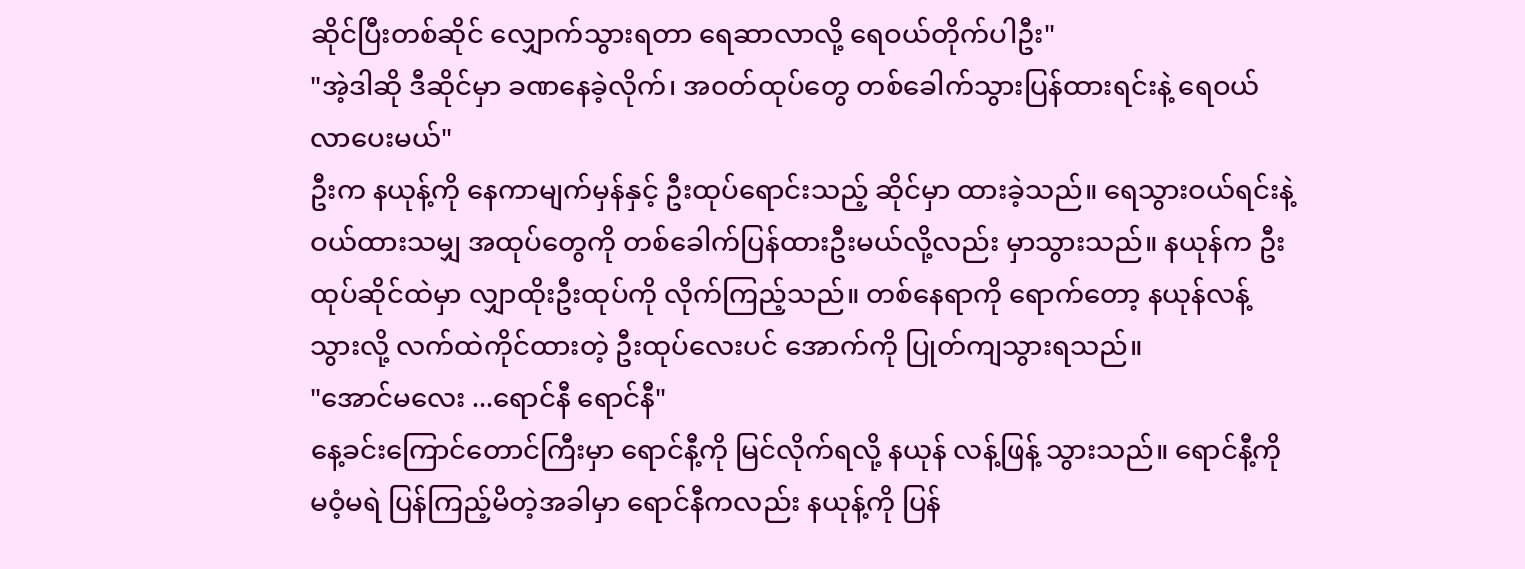ဆိုင်ပြီးတစ်ဆိုင် လျှောက်သွားရတာ ရေဆာလာလို့ ရေဝယ်တိုက်ပါဦး"
"အဲ့ဒါဆို ဒီဆိုင်မှာ ခဏနေခဲ့လိုက်၊ အဝတ်ထုပ်တွေ တစ်ခေါက်သွားပြန်ထားရင်းနဲ့ ရေဝယ်လာပေးမယ်"
ဦးက နယုန့်ကို နေကာမျက်မှန်နှင့် ဦးထုပ်ရောင်းသည့် ဆိုင်မှာ ထားခဲ့သည်။ ရေသွားဝယ်ရင်းနဲ့ ဝယ်ထားသမျှ အထုပ်တွေကို တစ်ခေါက်ပြန်ထားဦးမယ်လို့လည်း မှာသွားသည်။ နယုန်က ဦးထုပ်ဆိုင်ထဲမှာ လျှာထိုးဦးထုပ်ကို လိုက်ကြည့်သည်။ တစ်နေရာကို ရောက်တော့ နယုန်လန့်သွားလို့ လက်ထဲကိုင်ထားတဲ့ ဦးထုပ်လေးပင် အောက်ကို ပြုတ်ကျသွားရသည်။
"အောင်မလေး ...ရောင်နီ ရောင်နီ"
နေ့ခင်းကြောင်တောင်ကြီးမှာ ရောင်နီ့ကို မြင်လိုက်ရလို့ နယုန် လန့်ဖြန့် သွားသည်။ ရောင်နီ့ကို မဝံ့မရဲ ပြန်ကြည့်မိတဲ့အခါမှာ ရောင်နီကလည်း နယုန့်ကို ပြန်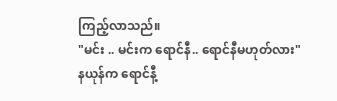ကြည့်လာသည်။
"မင်း .. မင်းက ရောင်နီ.. ရောင်နီမဟုတ်လား"
နယုန်က ရောင်နီ့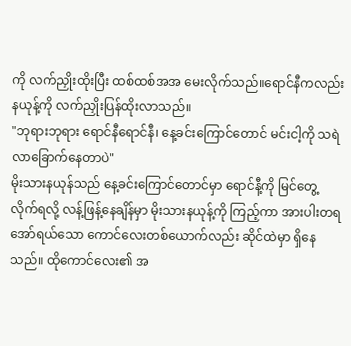ကို လက်ညှိုးထိုးပြီး ထစ်ထစ်အအ မေးလိုက်သည်။ရောင်နီကလည်း နယုန့်ကို လက်ညှိုးပြန်ထိုးလာသည်။
"ဘုရားဘုရား ရောင်နီရောင်နီ၊ နေ့ခင်းကြောင်တောင် မင်းငါ့ကို သရဲလာခြောက်နေတာပဲ"
မိုးသားနယုန်သည် နေ့ခင်းကြောင်တောင်မှာ ရောင်နီ့ကို မြင်တွေ့လိုက်ရလို့ လန့်ဖြန့်နေချိန်မှာ မိုးသားနယုန့်ကို ကြည့်ကာ အားပါးတရ အော်ရယ်သော ကောင်လေးတစ်ယောက်လည်း ဆိုင်ထဲမှာ ရှိနေသည်။ ထိုကောင်လေး၏ အ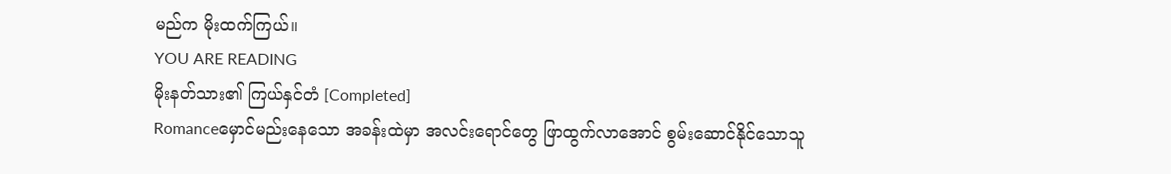မည်က မိုးထက်ကြယ်။
YOU ARE READING
မိုးနတ်သား၏ ကြယ်နှင်တံ [Completed]
Romanceမှောင်မည်းနေသော အခန်းထဲမှာ အလင်းရောင်တွေ ဖြာထွက်လာအောင် စွမ်းဆောင်နိုင်သောသူ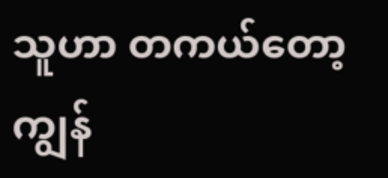သူဟာ တကယ်တော့ ကျွန်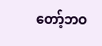တော့်ဘဝ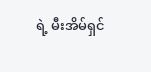ရဲ့ မီးအိမ်ရှင်